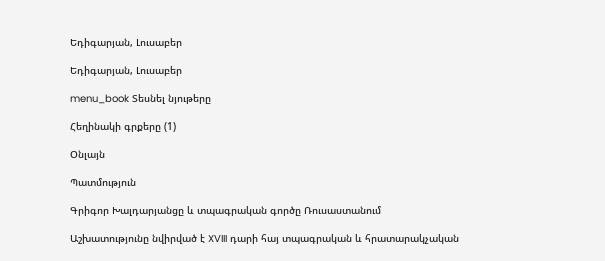Եդիգարյան, Լուսաբեր

Եդիգարյան, Լուսաբեր

menu_book Տեսնել նյութերը

Հեղինակի գրքերը (1)

Օնլայն

Պատմություն

Գրիգոր Խալդարյանցը և տպագրական գործը Ռուսաստանում

Աշխատությունը նվիրված է XVIII դարի հայ տպագրական և հրատարակչական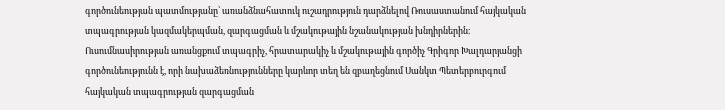գործունեության պատմությանը՝ առանձնահատուկ ուշադրություն դարձնելով Ռուսաստանում հայկական տպագրության կազմակերպման, զարգացման և մշակութային նշանակության խնդիրներին։ Ուսումնասիրության առանցքում տպագրիչ, հրատարակիչ և մշակութային գործիչ Գրիգոր Խալդարյանցի գործունեությունն է, որի նախաձեռնությունները կարևոր տեղ են զբաղեցնում Սանկտ Պետերբուրգում հայկական տպագրության զարգացման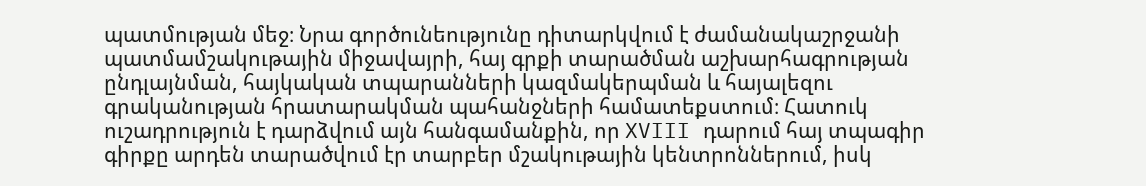պատմության մեջ։ Նրա գործունեությունը դիտարկվում է ժամանակաշրջանի պատմամշակութային միջավայրի, հայ գրքի տարածման աշխարհագրության ընդլայնման, հայկական տպարանների կազմակերպման և հայալեզու գրականության հրատարակման պահանջների համատեքստում։ Հատուկ ուշադրություն է դարձվում այն հանգամանքին, որ XVIII դարում հայ տպագիր գիրքը արդեն տարածվում էր տարբեր մշակութային կենտրոններում, իսկ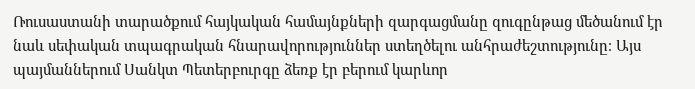Ռուսաստանի տարածքում հայկական համայնքների զարգացմանը զուգընթաց մեծանում էր նաև սեփական տպագրական հնարավորություններ ստեղծելու անհրաժեշտությունը։ Այս պայմաններում Սանկտ Պետերբուրգը ձեռք էր բերում կարևոր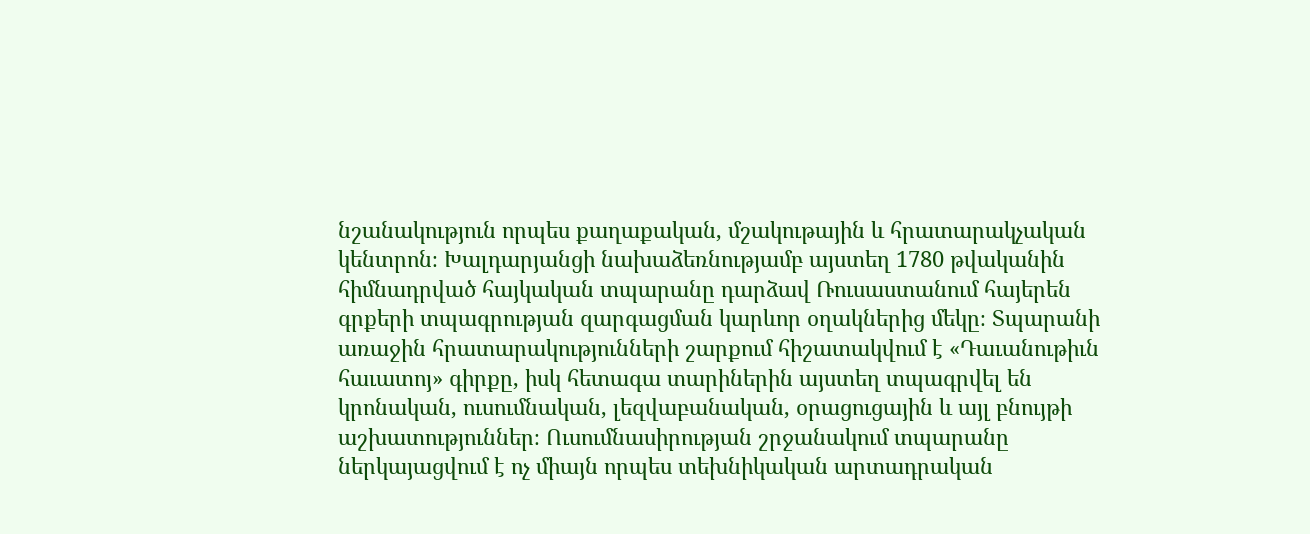նշանակություն որպես քաղաքական, մշակութային և հրատարակչական կենտրոն։ Խալդարյանցի նախաձեռնությամբ այստեղ 1780 թվականին հիմնադրված հայկական տպարանը դարձավ Ռուսաստանում հայերեն գրքերի տպագրության զարգացման կարևոր օղակներից մեկը։ Տպարանի առաջին հրատարակությունների շարքում հիշատակվում է «Դաւանութիւն հաւատոյ» գիրքը, իսկ հետագա տարիներին այստեղ տպագրվել են կրոնական, ուսումնական, լեզվաբանական, օրացուցային և այլ բնույթի աշխատություններ։ Ուսումնասիրության շրջանակում տպարանը ներկայացվում է ոչ միայն որպես տեխնիկական արտադրական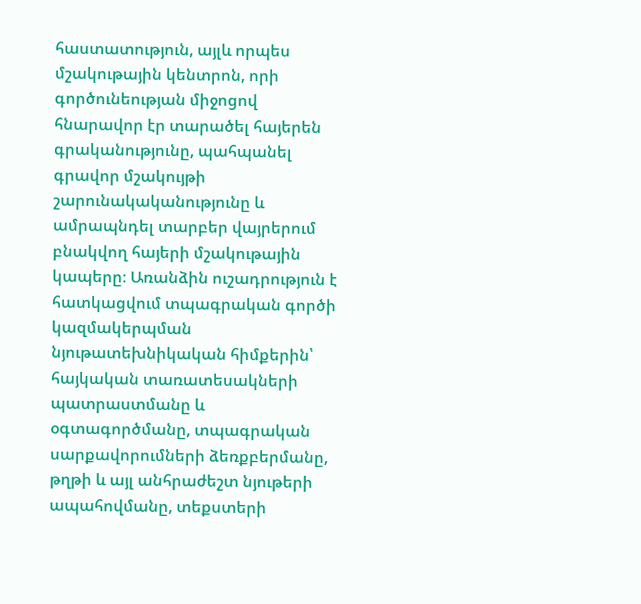հաստատություն, այլև որպես մշակութային կենտրոն, որի գործունեության միջոցով հնարավոր էր տարածել հայերեն գրականությունը, պահպանել գրավոր մշակույթի շարունակականությունը և ամրապնդել տարբեր վայրերում բնակվող հայերի մշակութային կապերը։ Առանձին ուշադրություն է հատկացվում տպագրական գործի կազմակերպման նյութատեխնիկական հիմքերին՝ հայկական տառատեսակների պատրաստմանը և օգտագործմանը, տպագրական սարքավորումների ձեռքբերմանը, թղթի և այլ անհրաժեշտ նյութերի ապահովմանը, տեքստերի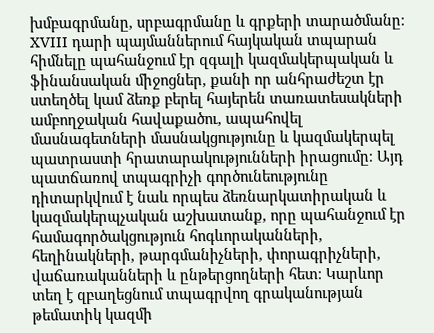խմբագրմանը, սրբագրմանը և գրքերի տարածմանը։ XVIII դարի պայմաններում հայկական տպարան հիմնելը պահանջում էր զգալի կազմակերպական և ֆինանսական միջոցներ, քանի որ անհրաժեշտ էր ստեղծել կամ ձեռք բերել հայերեն տառատեսակների ամբողջական հավաքածու, ապահովել մասնագետների մասնակցությունը և կազմակերպել պատրաստի հրատարակությունների իրացումը։ Այդ պատճառով տպագրիչի գործունեությունը դիտարկվում է նաև որպես ձեռնարկատիրական և կազմակերպչական աշխատանք, որը պահանջում էր համագործակցություն հոգևորականների, հեղինակների, թարգմանիչների, փորագրիչների, վաճառականների և ընթերցողների հետ։ Կարևոր տեղ է զբաղեցնում տպագրվող գրականության թեմատիկ կազմի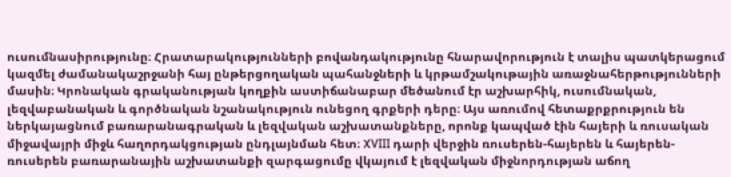ուսումնասիրությունը։ Հրատարակությունների բովանդակությունը հնարավորություն է տալիս պատկերացում կազմել ժամանակաշրջանի հայ ընթերցողական պահանջների և կրթամշակութային առաջնահերթությունների մասին։ Կրոնական գրականության կողքին աստիճանաբար մեծանում էր աշխարհիկ, ուսումնական, լեզվաբանական և գործնական նշանակություն ունեցող գրքերի դերը։ Այս առումով հետաքրքրություն են ներկայացնում բառարանագրական և լեզվական աշխատանքները, որոնք կապված էին հայերի և ռուսական միջավայրի միջև հաղորդակցության ընդլայնման հետ։ XVIII դարի վերջին ռուսերեն-հայերեն և հայերեն-ռուսերեն բառարանային աշխատանքի զարգացումը վկայում է լեզվական միջնորդության աճող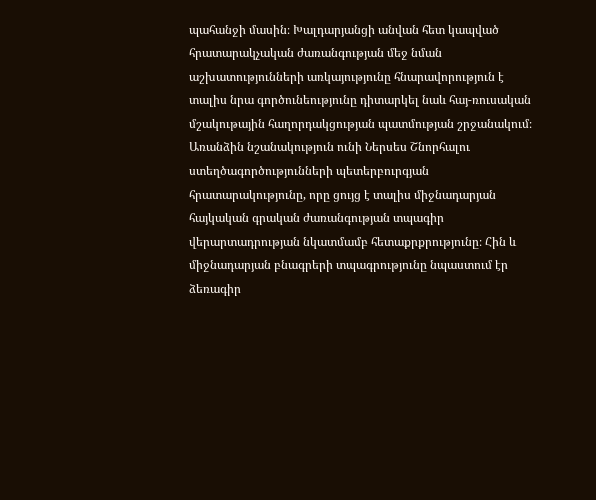պահանջի մասին։ Խալդարյանցի անվան հետ կապված հրատարակչական ժառանգության մեջ նման աշխատությունների առկայությունը հնարավորություն է տալիս նրա գործունեությունը դիտարկել նաև հայ-ռուսական մշակութային հաղորդակցության պատմության շրջանակում։ Առանձին նշանակություն ունի Ներսես Շնորհալու ստեղծագործությունների պետերբուրգյան հրատարակությունը, որը ցույց է տալիս միջնադարյան հայկական գրական ժառանգության տպագիր վերարտադրության նկատմամբ հետաքրքրությունը։ Հին և միջնադարյան բնագրերի տպագրությունը նպաստում էր ձեռագիր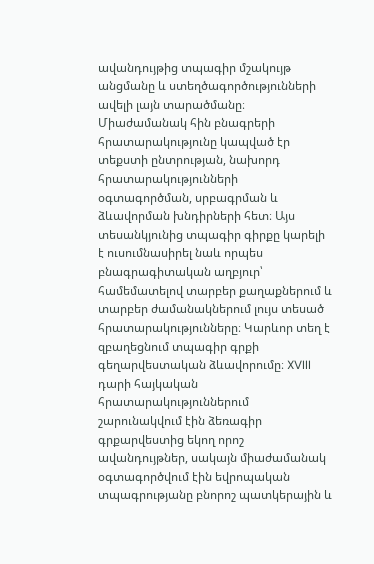ավանդույթից տպագիր մշակույթ անցմանը և ստեղծագործությունների ավելի լայն տարածմանը։ Միաժամանակ հին բնագրերի հրատարակությունը կապված էր տեքստի ընտրության, նախորդ հրատարակությունների օգտագործման, սրբագրման և ձևավորման խնդիրների հետ։ Այս տեսանկյունից տպագիր գիրքը կարելի է ուսումնասիրել նաև որպես բնագրագիտական աղբյուր՝ համեմատելով տարբեր քաղաքներում և տարբեր ժամանակներում լույս տեսած հրատարակությունները։ Կարևոր տեղ է զբաղեցնում տպագիր գրքի գեղարվեստական ձևավորումը։ XVIII դարի հայկական հրատարակություններում շարունակվում էին ձեռագիր գրքարվեստից եկող որոշ ավանդույթներ, սակայն միաժամանակ օգտագործվում էին եվրոպական տպագրությանը բնորոշ պատկերային և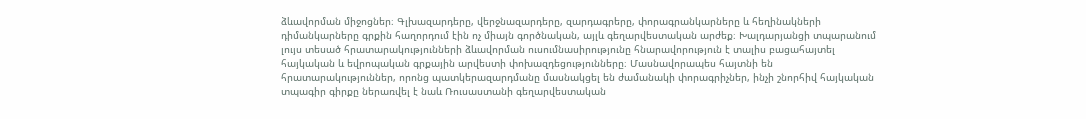ձևավորման միջոցներ։ Գլխազարդերը, վերջնազարդերը, զարդագրերը, փորագրանկարները և հեղինակների դիմանկարները գրքին հաղորդում էին ոչ միայն գործնական, այլև գեղարվեստական արժեք։ Խալդարյանցի տպարանում լույս տեսած հրատարակությունների ձևավորման ուսումնասիրությունը հնարավորություն է տալիս բացահայտել հայկական և եվրոպական գրքային արվեստի փոխազդեցությունները։ Մասնավորապես հայտնի են հրատարակություններ, որոնց պատկերազարդմանը մասնակցել են ժամանակի փորագրիչներ, ինչի շնորհիվ հայկական տպագիր գիրքը ներառվել է նաև Ռուսաստանի գեղարվեստական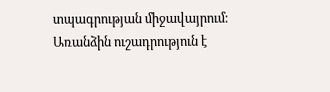տպագրության միջավայրում։ Առանձին ուշադրություն է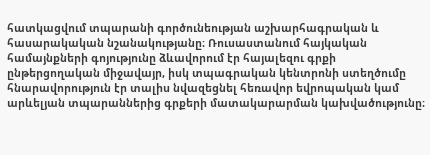հատկացվում տպարանի գործունեության աշխարհագրական և հասարակական նշանակությանը։ Ռուսաստանում հայկական համայնքների գոյությունը ձևավորում էր հայալեզու գրքի ընթերցողական միջավայր, իսկ տպագրական կենտրոնի ստեղծումը հնարավորություն էր տալիս նվազեցնել հեռավոր եվրոպական կամ արևելյան տպարաններից գրքերի մատակարարման կախվածությունը։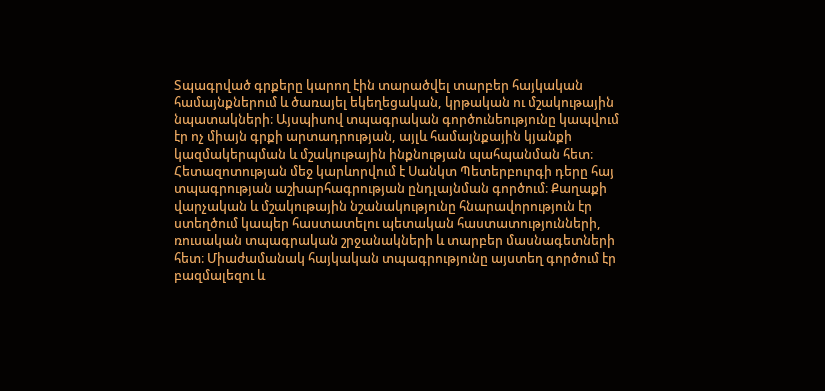Տպագրված գրքերը կարող էին տարածվել տարբեր հայկական համայնքներում և ծառայել եկեղեցական, կրթական ու մշակութային նպատակների։ Այսպիսով տպագրական գործունեությունը կապվում էր ոչ միայն գրքի արտադրության, այլև համայնքային կյանքի կազմակերպման և մշակութային ինքնության պահպանման հետ։ Հետազոտության մեջ կարևորվում է Սանկտ Պետերբուրգի դերը հայ տպագրության աշխարհագրության ընդլայնման գործում։ Քաղաքի վարչական և մշակութային նշանակությունը հնարավորություն էր ստեղծում կապեր հաստատելու պետական հաստատությունների, ռուսական տպագրական շրջանակների և տարբեր մասնագետների հետ։ Միաժամանակ հայկական տպագրությունը այստեղ գործում էր բազմալեզու և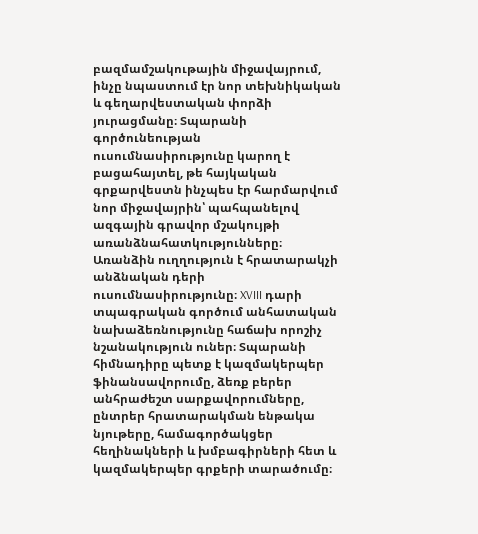բազմամշակութային միջավայրում, ինչը նպաստում էր նոր տեխնիկական և գեղարվեստական փորձի յուրացմանը։ Տպարանի գործունեության ուսումնասիրությունը կարող է բացահայտել, թե հայկական գրքարվեստն ինչպես էր հարմարվում նոր միջավայրին՝ պահպանելով ազգային գրավոր մշակույթի առանձնահատկությունները։ Առանձին ուղղություն է հրատարակչի անձնական դերի ուսումնասիրությունը։ XVIII դարի տպագրական գործում անհատական նախաձեռնությունը հաճախ որոշիչ նշանակություն ուներ։ Տպարանի հիմնադիրը պետք է կազմակերպեր ֆինանսավորումը, ձեռք բերեր անհրաժեշտ սարքավորումները, ընտրեր հրատարակման ենթակա նյութերը, համագործակցեր հեղինակների և խմբագիրների հետ և կազմակերպեր գրքերի տարածումը։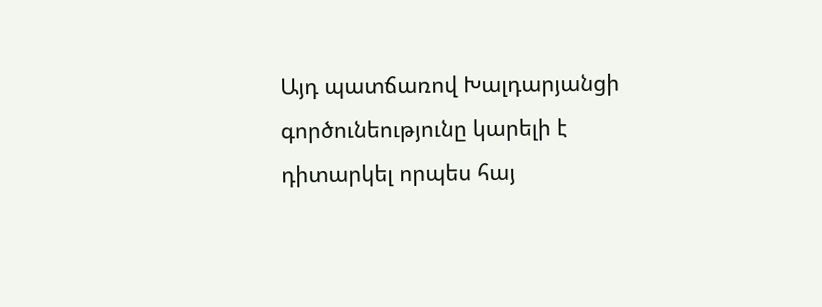Այդ պատճառով Խալդարյանցի գործունեությունը կարելի է դիտարկել որպես հայ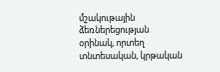մշակութային ձեռներեցության օրինակ, որտեղ տնտեսական, կրթական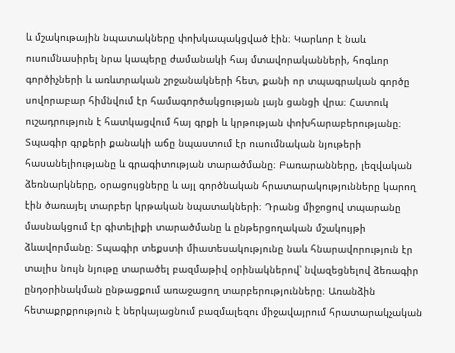և մշակութային նպատակները փոխկապակցված էին։ Կարևոր է նաև ուսումնասիրել նրա կապերը ժամանակի հայ մտավորականների, հոգևոր գործիչների և առևտրական շրջանակների հետ, քանի որ տպագրական գործը սովորաբար հիմնվում էր համագործակցության լայն ցանցի վրա։ Հատուկ ուշադրություն է հատկացվում հայ գրքի և կրթության փոխհարաբերությանը։ Տպագիր գրքերի քանակի աճը նպաստում էր ուսումնական նյութերի հասանելիությանը և գրագիտության տարածմանը։ Բառարանները, լեզվական ձեռնարկները, օրացույցները և այլ գործնական հրատարակությունները կարող էին ծառայել տարբեր կրթական նպատակների։ Դրանց միջոցով տպարանը մասնակցում էր գիտելիքի տարածմանը և ընթերցողական մշակույթի ձևավորմանը։ Տպագիր տեքստի միատեսակությունը նաև հնարավորություն էր տալիս նույն նյութը տարածել բազմաթիվ օրինակներով՝ նվազեցնելով ձեռագիր ընդօրինակման ընթացքում առաջացող տարբերությունները։ Առանձին հետաքրքրություն է ներկայացնում բազմալեզու միջավայրում հրատարակչական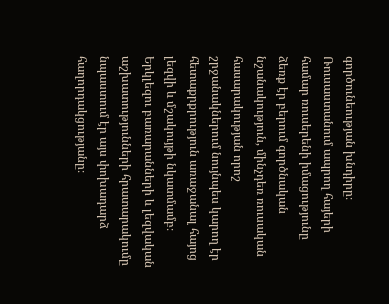գործունեության խնդիրը։ Ռուսաստանում ապրող հայերի համար ռուսերենի իմացությունը ձեռք էր բերում գործնական նշանակություն, մինչդեռ ռուսական հասարակության որոշ շրջանակներում նույնպես կարող էր հետաքրքրություն առաջանալ հայոց լեզվի և մշակույթի նկատմամբ։ Երկլեզու բառարանների և լեզվական աշխատությունների հրատարակումը նպաստում էր այս փոխադարձ հաղորդակցությանը։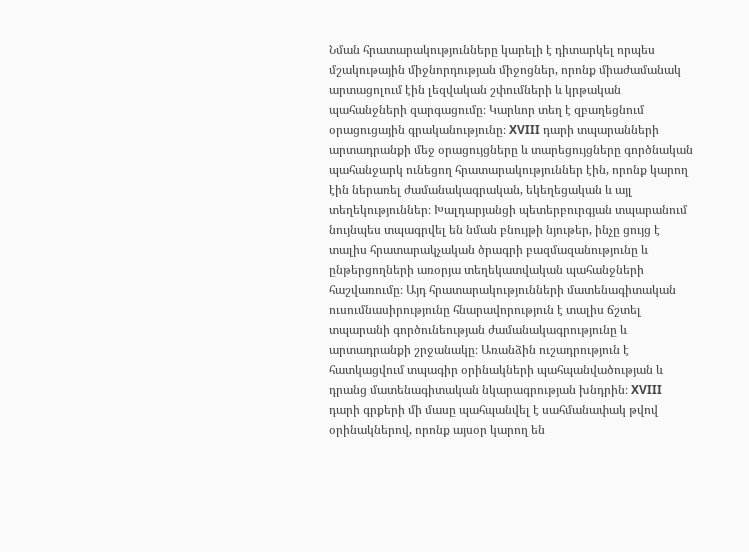Նման հրատարակությունները կարելի է դիտարկել որպես մշակութային միջնորդության միջոցներ, որոնք միաժամանակ արտացոլում էին լեզվական շփումների և կրթական պահանջների զարգացումը։ Կարևոր տեղ է զբաղեցնում օրացուցային գրականությունը։ XVIII դարի տպարանների արտադրանքի մեջ օրացույցները և տարեցույցները գործնական պահանջարկ ունեցող հրատարակություններ էին, որոնք կարող էին ներառել ժամանակագրական, եկեղեցական և այլ տեղեկություններ։ Խալդարյանցի պետերբուրգյան տպարանում նույնպես տպագրվել են նման բնույթի նյութեր, ինչը ցույց է տալիս հրատարակչական ծրագրի բազմազանությունը և ընթերցողների առօրյա տեղեկատվական պահանջների հաշվառումը։ Այդ հրատարակությունների մատենագիտական ուսումնասիրությունը հնարավորություն է տալիս ճշտել տպարանի գործունեության ժամանակագրությունը և արտադրանքի շրջանակը։ Առանձին ուշադրություն է հատկացվում տպագիր օրինակների պահպանվածության և դրանց մատենագիտական նկարագրության խնդրին։ XVIII դարի գրքերի մի մասը պահպանվել է սահմանափակ թվով օրինակներով, որոնք այսօր կարող են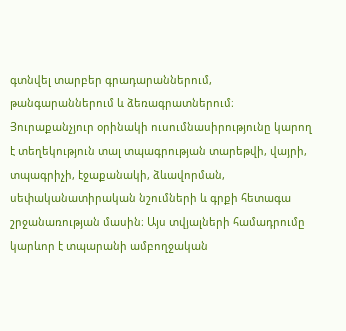գտնվել տարբեր գրադարաններում, թանգարաններում և ձեռագրատներում։ Յուրաքանչյուր օրինակի ուսումնասիրությունը կարող է տեղեկություն տալ տպագրության տարեթվի, վայրի, տպագրիչի, էջաքանակի, ձևավորման, սեփականատիրական նշումների և գրքի հետագա շրջանառության մասին։ Այս տվյալների համադրումը կարևոր է տպարանի ամբողջական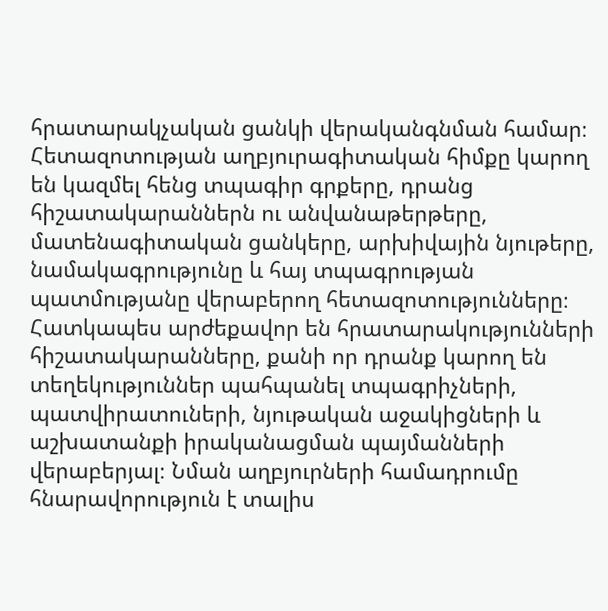հրատարակչական ցանկի վերականգնման համար։ Հետազոտության աղբյուրագիտական հիմքը կարող են կազմել հենց տպագիր գրքերը, դրանց հիշատակարաններն ու անվանաթերթերը, մատենագիտական ցանկերը, արխիվային նյութերը, նամակագրությունը և հայ տպագրության պատմությանը վերաբերող հետազոտությունները։ Հատկապես արժեքավոր են հրատարակությունների հիշատակարանները, քանի որ դրանք կարող են տեղեկություններ պահպանել տպագրիչների, պատվիրատուների, նյութական աջակիցների և աշխատանքի իրականացման պայմանների վերաբերյալ։ Նման աղբյուրների համադրումը հնարավորություն է տալիս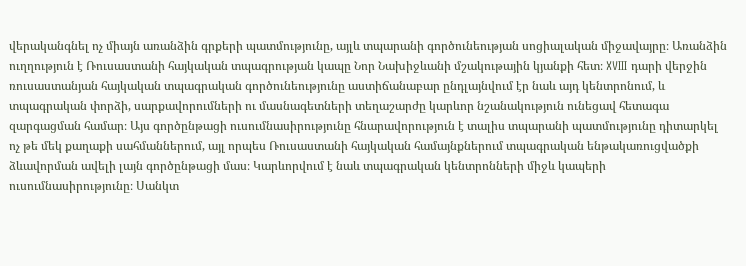վերականգնել ոչ միայն առանձին գրքերի պատմությունը, այլև տպարանի գործունեության սոցիալական միջավայրը։ Առանձին ուղղություն է Ռուսաստանի հայկական տպագրության կապը Նոր Նախիջևանի մշակութային կյանքի հետ։ XVIII դարի վերջին ռուսաստանյան հայկական տպագրական գործունեությունը աստիճանաբար ընդլայնվում էր նաև այդ կենտրոնում, և տպագրական փորձի, սարքավորումների ու մասնագետների տեղաշարժը կարևոր նշանակություն ունեցավ հետագա զարգացման համար։ Այս գործընթացի ուսումնասիրությունը հնարավորություն է տալիս տպարանի պատմությունը դիտարկել ոչ թե մեկ քաղաքի սահմաններում, այլ որպես Ռուսաստանի հայկական համայնքներում տպագրական ենթակառուցվածքի ձևավորման ավելի լայն գործընթացի մաս։ Կարևորվում է նաև տպագրական կենտրոնների միջև կապերի ուսումնասիրությունը։ Սանկտ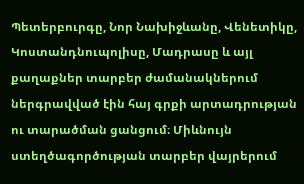Պետերբուրգը, Նոր Նախիջևանը, Վենետիկը, Կոստանդնուպոլիսը, Մադրասը և այլ քաղաքներ տարբեր ժամանակներում ներգրավված էին հայ գրքի արտադրության ու տարածման ցանցում։ Միևնույն ստեղծագործության տարբեր վայրերում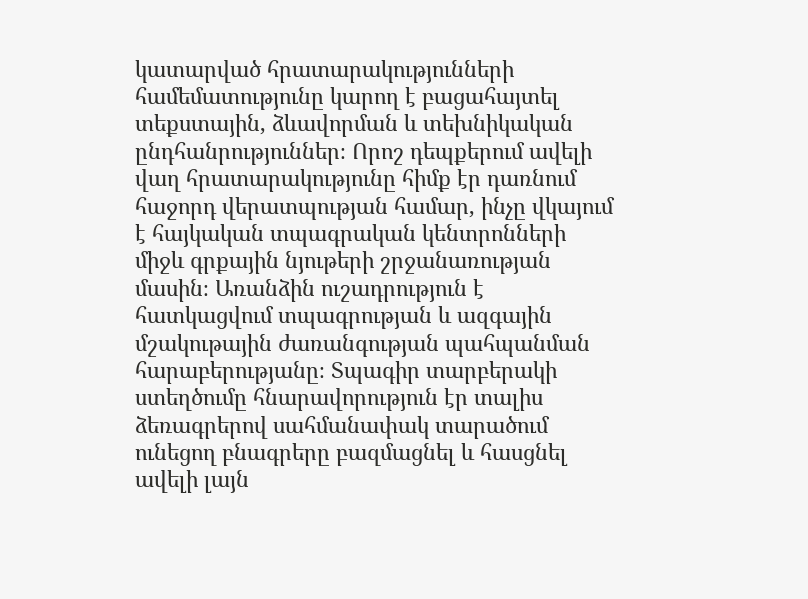կատարված հրատարակությունների համեմատությունը կարող է բացահայտել տեքստային, ձևավորման և տեխնիկական ընդհանրություններ։ Որոշ դեպքերում ավելի վաղ հրատարակությունը հիմք էր դառնում հաջորդ վերատպության համար, ինչը վկայում է հայկական տպագրական կենտրոնների միջև գրքային նյութերի շրջանառության մասին։ Առանձին ուշադրություն է հատկացվում տպագրության և ազգային մշակութային ժառանգության պահպանման հարաբերությանը։ Տպագիր տարբերակի ստեղծումը հնարավորություն էր տալիս ձեռագրերով սահմանափակ տարածում ունեցող բնագրերը բազմացնել և հասցնել ավելի լայն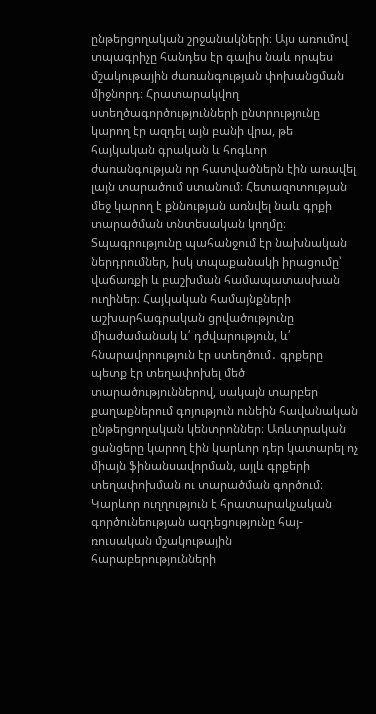ընթերցողական շրջանակների։ Այս առումով տպագրիչը հանդես էր գալիս նաև որպես մշակութային ժառանգության փոխանցման միջնորդ։ Հրատարակվող ստեղծագործությունների ընտրությունը կարող էր ազդել այն բանի վրա, թե հայկական գրական և հոգևոր ժառանգության որ հատվածներն էին առավել լայն տարածում ստանում։ Հետազոտության մեջ կարող է քննության առնվել նաև գրքի տարածման տնտեսական կողմը։ Տպագրությունը պահանջում էր նախնական ներդրումներ, իսկ տպաքանակի իրացումը՝ վաճառքի և բաշխման համապատասխան ուղիներ։ Հայկական համայնքների աշխարհագրական ցրվածությունը միաժամանակ և՛ դժվարություն, և՛ հնարավորություն էր ստեղծում․ գրքերը պետք էր տեղափոխել մեծ տարածություններով, սակայն տարբեր քաղաքներում գոյություն ունեին հավանական ընթերցողական կենտրոններ։ Առևտրական ցանցերը կարող էին կարևոր դեր կատարել ոչ միայն ֆինանսավորման, այլև գրքերի տեղափոխման ու տարածման գործում։ Կարևոր ուղղություն է հրատարակչական գործունեության ազդեցությունը հայ-ռուսական մշակութային հարաբերությունների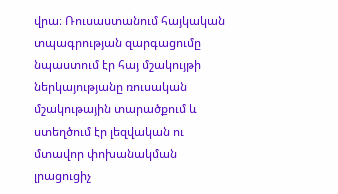վրա։ Ռուսաստանում հայկական տպագրության զարգացումը նպաստում էր հայ մշակույթի ներկայությանը ռուսական մշակութային տարածքում և ստեղծում էր լեզվական ու մտավոր փոխանակման լրացուցիչ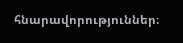հնարավորություններ։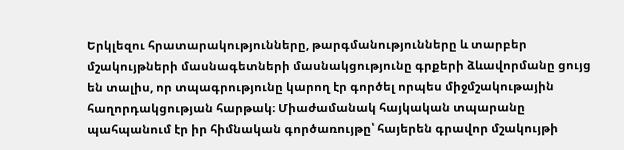Երկլեզու հրատարակությունները, թարգմանությունները և տարբեր մշակույթների մասնագետների մասնակցությունը գրքերի ձևավորմանը ցույց են տալիս, որ տպագրությունը կարող էր գործել որպես միջմշակութային հաղորդակցության հարթակ։ Միաժամանակ հայկական տպարանը պահպանում էր իր հիմնական գործառույթը՝ հայերեն գրավոր մշակույթի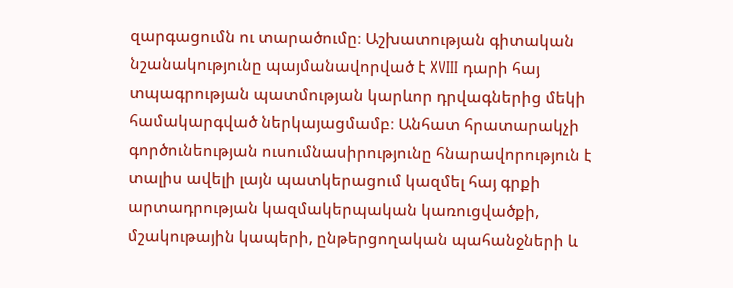զարգացումն ու տարածումը։ Աշխատության գիտական նշանակությունը պայմանավորված է XVIII դարի հայ տպագրության պատմության կարևոր դրվագներից մեկի համակարգված ներկայացմամբ։ Անհատ հրատարակչի գործունեության ուսումնասիրությունը հնարավորություն է տալիս ավելի լայն պատկերացում կազմել հայ գրքի արտադրության կազմակերպական կառուցվածքի, մշակութային կապերի, ընթերցողական պահանջների և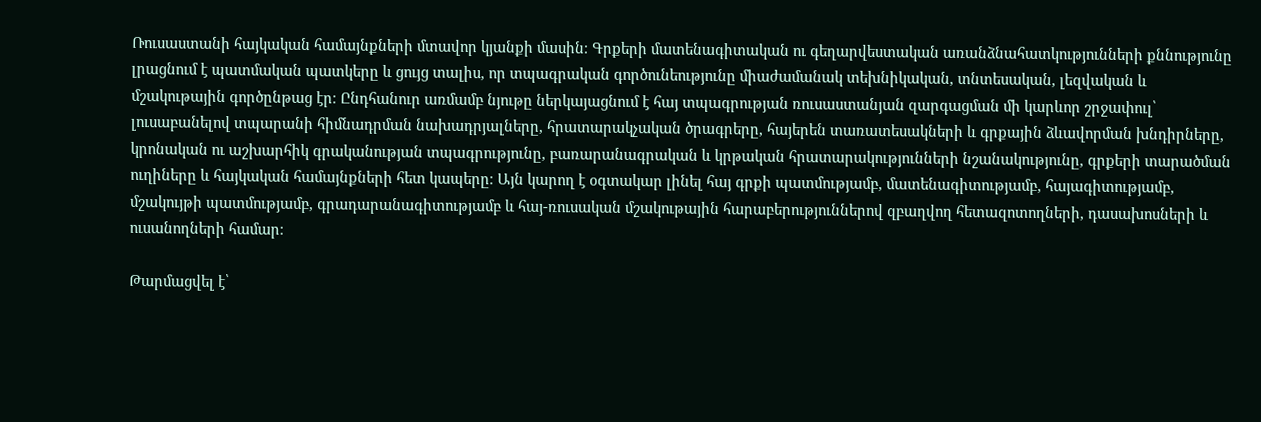Ռուսաստանի հայկական համայնքների մտավոր կյանքի մասին։ Գրքերի մատենագիտական ու գեղարվեստական առանձնահատկությունների քննությունը լրացնում է պատմական պատկերը և ցույց տալիս, որ տպագրական գործունեությունը միաժամանակ տեխնիկական, տնտեսական, լեզվական և մշակութային գործընթաց էր։ Ընդհանուր առմամբ նյութը ներկայացնում է հայ տպագրության ռուսաստանյան զարգացման մի կարևոր շրջափուլ՝ լուսաբանելով տպարանի հիմնադրման նախադրյալները, հրատարակչական ծրագրերը, հայերեն տառատեսակների և գրքային ձևավորման խնդիրները, կրոնական ու աշխարհիկ գրականության տպագրությունը, բառարանագրական և կրթական հրատարակությունների նշանակությունը, գրքերի տարածման ուղիները և հայկական համայնքների հետ կապերը։ Այն կարող է օգտակար լինել հայ գրքի պատմությամբ, մատենագիտությամբ, հայագիտությամբ, մշակույթի պատմությամբ, գրադարանագիտությամբ և հայ-ռուսական մշակութային հարաբերություններով զբաղվող հետազոտողների, դասախոսների և ուսանողների համար։

Թարմացվել է՝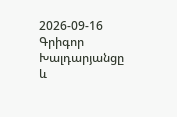2026-09-16
Գրիգոր Խալդարյանցը և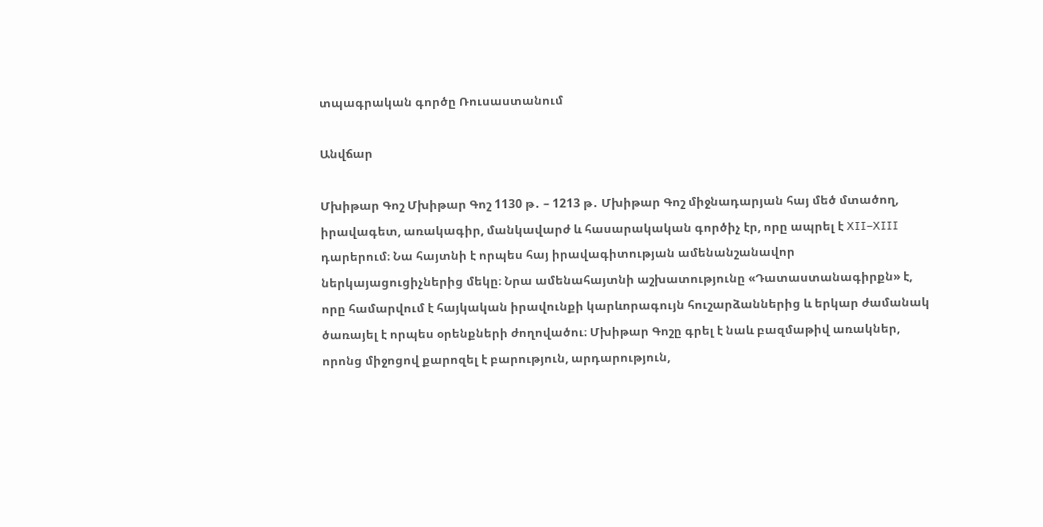տպագրական գործը Ռուսաստանում

Անվճար

Մխիթար Գոշ Մխիթար Գոշ 1130 թ․ – 1213 թ․ Մխիթար Գոշ միջնադարյան հայ մեծ մտածող, իրավագետ, առակագիր, մանկավարժ և հասարակական գործիչ էր, որը ապրել է XII–XIII դարերում։ Նա հայտնի է որպես հայ իրավագիտության ամենանշանավոր ներկայացուցիչներից մեկը։ Նրա ամենահայտնի աշխատությունը «Դատաստանագիրքն» է, որը համարվում է հայկական իրավունքի կարևորագույն հուշարձաններից և երկար ժամանակ ծառայել է որպես օրենքների ժողովածու։ Մխիթար Գոշը գրել է նաև բազմաթիվ առակներ, որոնց միջոցով քարոզել է բարություն, արդարություն,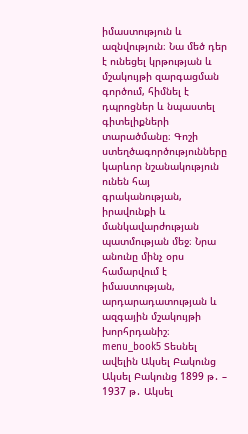իմաստություն և ազնվություն։ Նա մեծ դեր է ունեցել կրթության և մշակույթի զարգացման գործում, հիմնել է դպրոցներ և նպաստել գիտելիքների տարածմանը։ Գոշի ստեղծագործությունները կարևոր նշանակություն ունեն հայ գրականության, իրավունքի և մանկավարժության պատմության մեջ։ Նրա անունը մինչ օրս համարվում է իմաստության, արդարադատության և ազգային մշակույթի խորհրդանիշ։ menu_book5 Տեսնել ավելին Ակսել Բակունց Ակսել Բակունց 1899 թ․ – 1937 թ․ Ակսել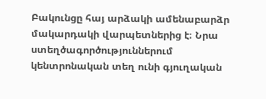Բակունցը հայ արձակի ամենաբարձր մակարդակի վարպետներից է։ Նրա ստեղծագործություններում կենտրոնական տեղ ունի գյուղական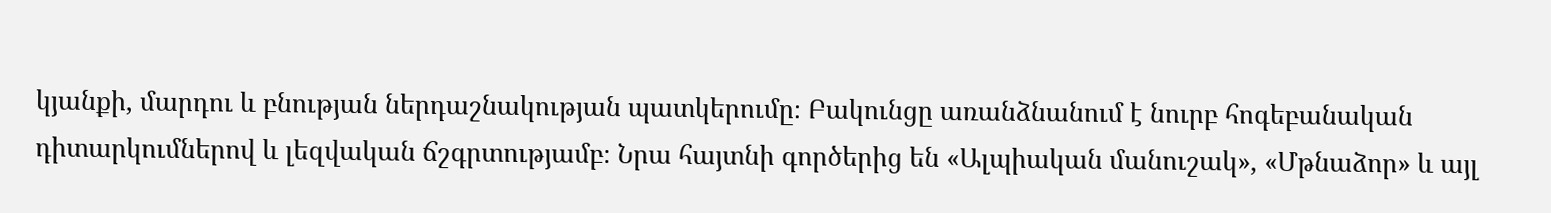կյանքի, մարդու և բնության ներդաշնակության պատկերումը։ Բակունցը առանձնանում է նուրբ հոգեբանական դիտարկումներով և լեզվական ճշգրտությամբ։ Նրա հայտնի գործերից են «Ալպիական մանուշակ», «Մթնաձոր» և այլ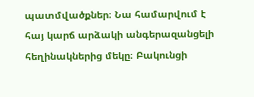պատմվածքներ։ Նա համարվում է հայ կարճ արձակի անգերազանցելի հեղինակներից մեկը։ Բակունցի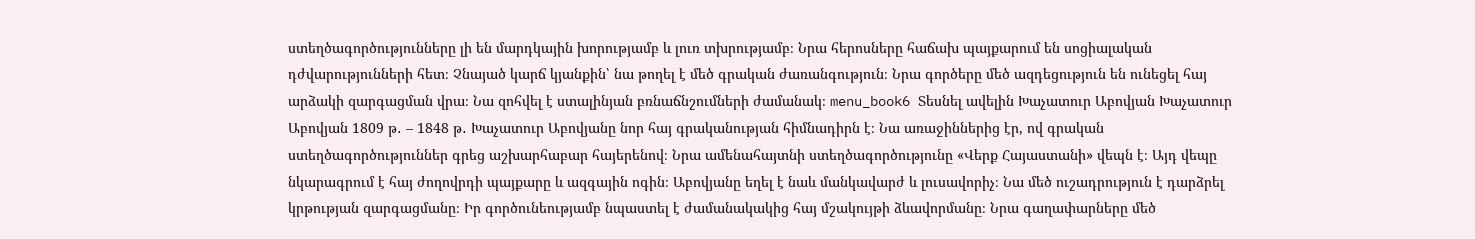ստեղծագործությունները լի են մարդկային խորությամբ և լուռ տխրությամբ։ Նրա հերոսները հաճախ պայքարում են սոցիալական դժվարությունների հետ։ Չնայած կարճ կյանքին՝ նա թողել է մեծ գրական ժառանգություն։ Նրա գործերը մեծ ազդեցություն են ունեցել հայ արձակի զարգացման վրա։ Նա զոհվել է ստալինյան բռնաճնշումների ժամանակ։ menu_book6 Տեսնել ավելին Խաչատուր Աբովյան Խաչատուր Աբովյան 1809 թ․ – 1848 թ․ Խաչատուր Աբովյանը նոր հայ գրականության հիմնադիրն է։ Նա առաջիններից էր, ով գրական ստեղծագործություններ գրեց աշխարհաբար հայերենով։ Նրա ամենահայտնի ստեղծագործությունը «Վերք Հայաստանի» վեպն է։ Այդ վեպը նկարագրում է հայ ժողովրդի պայքարը և ազգային ոգին։ Աբովյանը եղել է նաև մանկավարժ և լուսավորիչ։ Նա մեծ ուշադրություն է դարձրել կրթության զարգացմանը։ Իր գործունեությամբ նպաստել է ժամանակակից հայ մշակույթի ձևավորմանը։ Նրա գաղափարները մեծ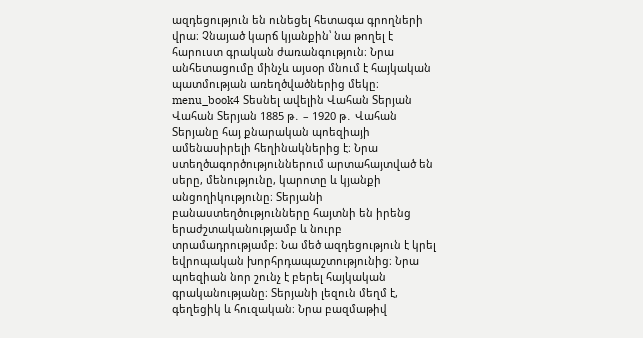ազդեցություն են ունեցել հետագա գրողների վրա։ Չնայած կարճ կյանքին՝ նա թողել է հարուստ գրական ժառանգություն։ Նրա անհետացումը մինչև այսօր մնում է հայկական պատմության առեղծվածներից մեկը։ menu_book4 Տեսնել ավելին Վահան Տերյան Վահան Տերյան 1885 թ․ – 1920 թ․ Վահան Տերյանը հայ քնարական պոեզիայի ամենասիրելի հեղինակներից է։ Նրա ստեղծագործություններում արտահայտված են սերը, մենությունը, կարոտը և կյանքի անցողիկությունը։ Տերյանի բանաստեղծությունները հայտնի են իրենց երաժշտականությամբ և նուրբ տրամադրությամբ։ Նա մեծ ազդեցություն է կրել եվրոպական խորհրդապաշտությունից։ Նրա պոեզիան նոր շունչ է բերել հայկական գրականությանը։ Տերյանի լեզուն մեղմ է, գեղեցիկ և հուզական։ Նրա բազմաթիվ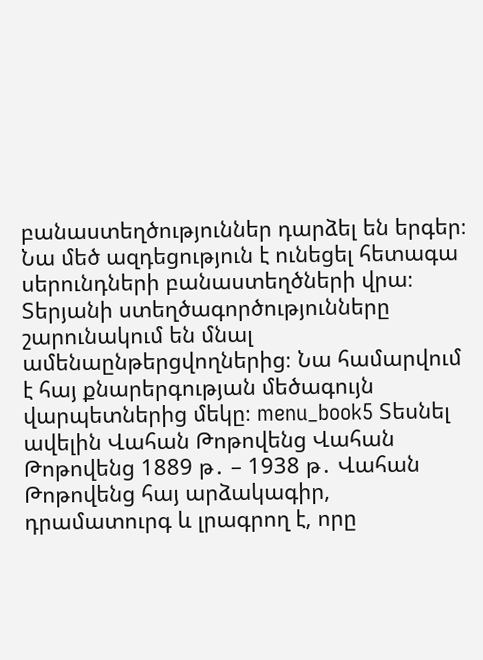բանաստեղծություններ դարձել են երգեր։ Նա մեծ ազդեցություն է ունեցել հետագա սերունդների բանաստեղծների վրա։ Տերյանի ստեղծագործությունները շարունակում են մնալ ամենաընթերցվողներից։ Նա համարվում է հայ քնարերգության մեծագույն վարպետներից մեկը։ menu_book5 Տեսնել ավելին Վահան Թոթովենց Վահան Թոթովենց 1889 թ․ – 1938 թ․ Վահան Թոթովենց հայ արձակագիր, դրամատուրգ և լրագրող է, որը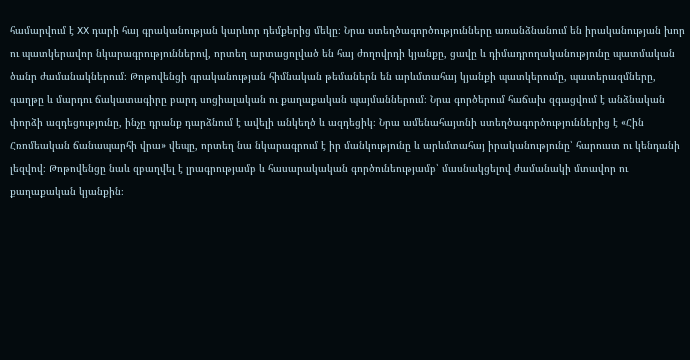համարվում է XX դարի հայ գրականության կարևոր դեմքերից մեկը։ Նրա ստեղծագործությունները առանձնանում են իրականության խոր ու պատկերավոր նկարագրություններով, որտեղ արտացոլված են հայ ժողովրդի կյանքը, ցավը և դիմադրողականությունը պատմական ծանր ժամանակներում։ Թոթովենցի գրականության հիմնական թեմաներն են արևմտահայ կյանքի պատկերումը, պատերազմները, գաղթը և մարդու ճակատագիրը բարդ սոցիալական ու քաղաքական պայմաններում։ Նրա գործերում հաճախ զգացվում է անձնական փորձի ազդեցությունը, ինչը դրանք դարձնում է ավելի անկեղծ և ազդեցիկ։ Նրա ամենահայտնի ստեղծագործություններից է «Հին Հռոմեական ճանապարհի վրա» վեպը, որտեղ նա նկարագրում է իր մանկությունը և արևմտահայ իրականությունը՝ հարուստ ու կենդանի լեզվով։ Թոթովենցը նաև զբաղվել է լրագրությամբ և հասարակական գործունեությամբ՝ մասնակցելով ժամանակի մտավոր ու քաղաքական կյանքին։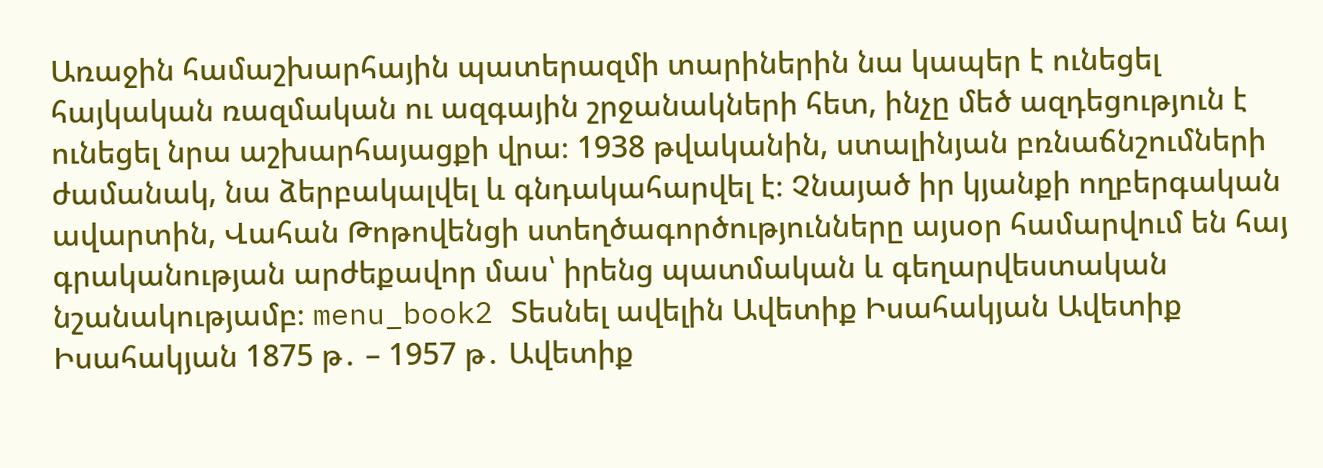Առաջին համաշխարհային պատերազմի տարիներին նա կապեր է ունեցել հայկական ռազմական ու ազգային շրջանակների հետ, ինչը մեծ ազդեցություն է ունեցել նրա աշխարհայացքի վրա։ 1938 թվականին, ստալինյան բռնաճնշումների ժամանակ, նա ձերբակալվել և գնդակահարվել է։ Չնայած իր կյանքի ողբերգական ավարտին, Վահան Թոթովենցի ստեղծագործությունները այսօր համարվում են հայ գրականության արժեքավոր մաս՝ իրենց պատմական և գեղարվեստական նշանակությամբ։ menu_book2 Տեսնել ավելին Ավետիք Իսահակյան Ավետիք Իսահակյան 1875 թ․ – 1957 թ․ Ավետիք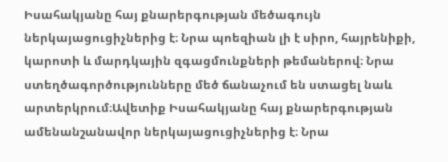Իսահակյանը հայ քնարերգության մեծագույն ներկայացուցիչներից է։ Նրա պոեզիան լի է սիրո, հայրենիքի, կարոտի և մարդկային զգացմունքների թեմաներով։ Նրա ստեղծագործությունները մեծ ճանաչում են ստացել նաև արտերկրում։Ավետիք Իսահակյանը հայ քնարերգության ամենանշանավոր ներկայացուցիչներից է։ Նրա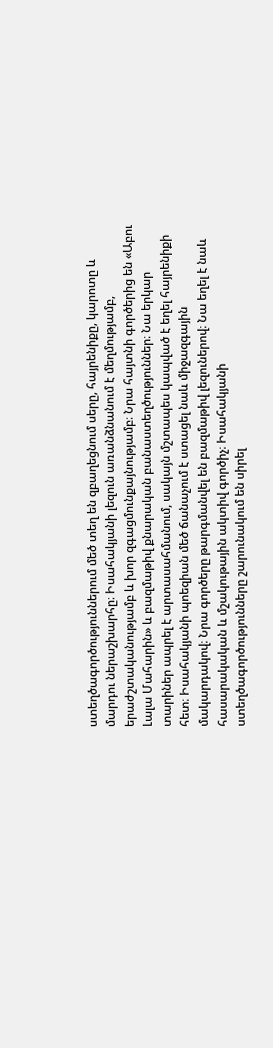ստեղծագործություններում մեծ տեղ են զբաղեցնում սերը, հայրենիքը, կարոտը և մարդու ներաշխարհը։ Իսահակյանի լեզուն առանձնանում է մեղմությամբ, երաժշտականությամբ և խոր զգացմունքայնությամբ։ Նրա հայտնի գործերից են «Աբու Լալա Մահարին» և բազմաթիվ քնարական բանաստեղծություններ։ Նա երկար տարիներ ապրել է արտասահմանում, սակայն մշտապես կապված է եղել հայրենիքի հետ։ Իսահակյանի պոեզիան մեծ ճանաչում է ստացել նաև միջազգային մակարդակով։ Նրա գործերը թարգմանվել են բազմաթիվ լեզուներով։ Նա եղել է նաև հասարակական և մշակութային ակտիվ գործիչ։ Իսահակյանի ստեղծագործությունները շարունակում են սիրել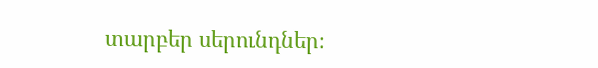տարբեր սերունդներ։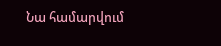Նա համարվում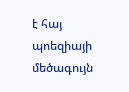է հայ պոեզիայի մեծագույն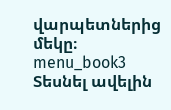վարպետներից մեկը։ menu_book3 Տեսնել ավելին